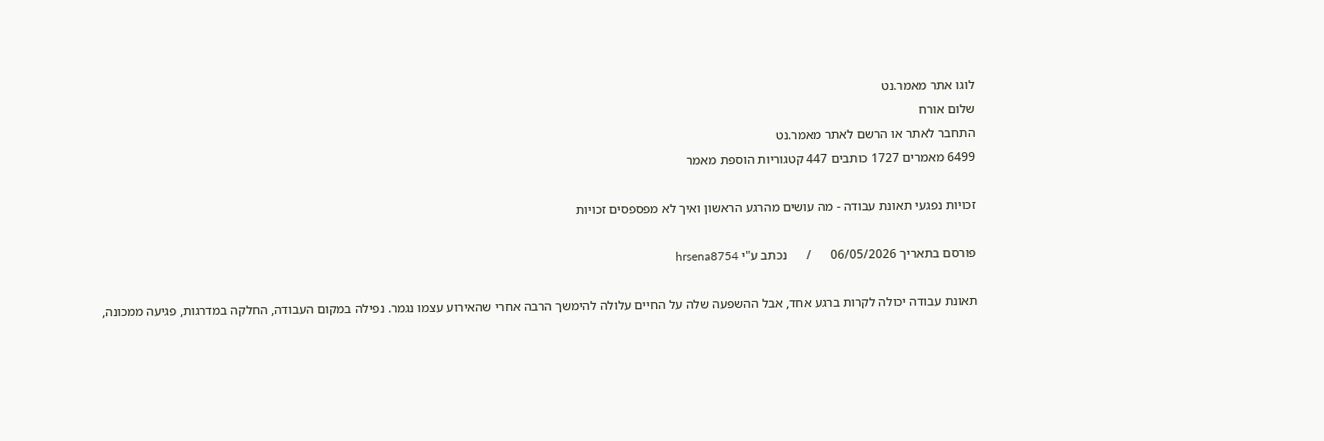לוגו אתר מאמר.נט
שלום אורח
התחבר לאתר או הרשם לאתר מאמר.נט
6499 מאמרים 1727 כותבים 447 קטגוריות הוספת מאמר

זכויות נפגעי תאונת עבודה - מה עושים מהרגע הראשון ואיך לא מפספסים זכויות

פורסם בתאריך 06/05/2026      /      נכתב ע"י hrsena8754

תאונת עבודה יכולה לקרות ברגע אחד, אבל ההשפעה שלה על החיים עלולה להימשך הרבה אחרי שהאירוע עצמו נגמר. נפילה במקום העבודה, החלקה במדרגות, פגיעה ממכונה,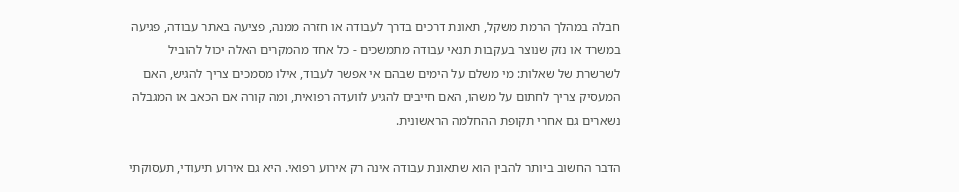חבלה במהלך הרמת משקל, תאונת דרכים בדרך לעבודה או חזרה ממנה, פציעה באתר עבודה, פגיעה במשרד או נזק שנוצר בעקבות תנאי עבודה מתמשכים - כל אחד מהמקרים האלה יכול להוביל לשרשרת של שאלות: מי משלם על הימים שבהם אי אפשר לעבוד, אילו מסמכים צריך להגיש, האם המעסיק צריך לחתום על משהו, האם חייבים להגיע לוועדה רפואית, ומה קורה אם הכאב או המגבלה נשארים גם אחרי תקופת ההחלמה הראשונית.

הדבר החשוב ביותר להבין הוא שתאונת עבודה אינה רק אירוע רפואי. היא גם אירוע תיעודי, תעסוקתי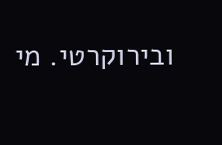ובירוקרטי. מי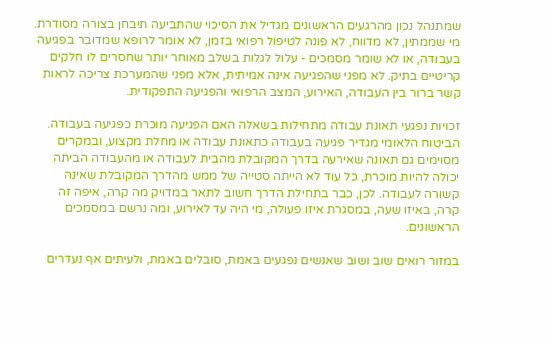שמתנהל נכון מהרגעים הראשונים מגדיל את הסיכוי שהתביעה תיבחן בצורה מסודרת. מי שממתין, לא מדווח, לא פונה לטיפול רפואי בזמן, לא אומר לרופא שמדובר בפגיעה בעבודה, או לא שומר מסמכים - עלול לגלות בשלב מאוחר יותר שחסרים לו חלקים קריטיים בתיק. לא מפני שהפגיעה אינה אמיתית, אלא מפני שהמערכת צריכה לראות קשר ברור בין העבודה, האירוע, המצב הרפואי והפגיעה התפקודית.

זכויות נפגעי תאונת עבודה מתחילות בשאלה האם הפגיעה מוכרת כפגיעה בעבודה. הביטוח הלאומי מגדיר פגיעה בעבודה כתאונת עבודה או מחלת מקצוע, ובמקרים מסוימים גם תאונה שאירעה בדרך המקובלת מהבית לעבודה או מהעבודה הביתה יכולה להיות מוכרת, כל עוד לא הייתה סטייה של ממש מהדרך המקובלת שאינה קשורה לעבודה. לכן, כבר בתחילת הדרך חשוב לתאר במדויק מה קרה, איפה זה קרה, באיזו שעה, במסגרת איזו פעולה, מי היה עד לאירוע, ומה נרשם במסמכים הראשונים.

במזור רואים שוב ושוב שאנשים נפגעים באמת, סובלים באמת, ולעיתים אף נעדרים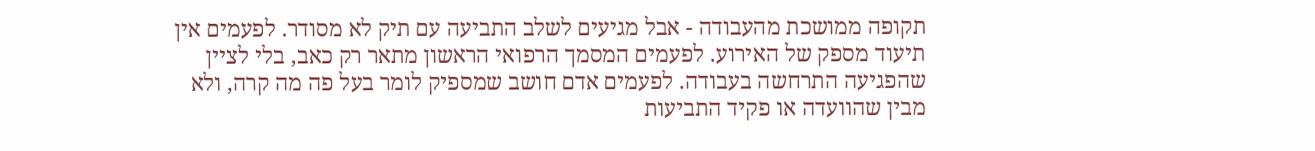תקופה ממושכת מהעבודה - אבל מגיעים לשלב התביעה עם תיק לא מסודר. לפעמים אין תיעוד מספק של האירוע. לפעמים המסמך הרפואי הראשון מתאר רק כאב, בלי לציין שהפגיעה התרחשה בעבודה. לפעמים אדם חושב שמספיק לומר בעל פה מה קרה, ולא מבין שהוועדה או פקיד התביעות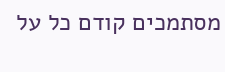מסתמכים קודם כל על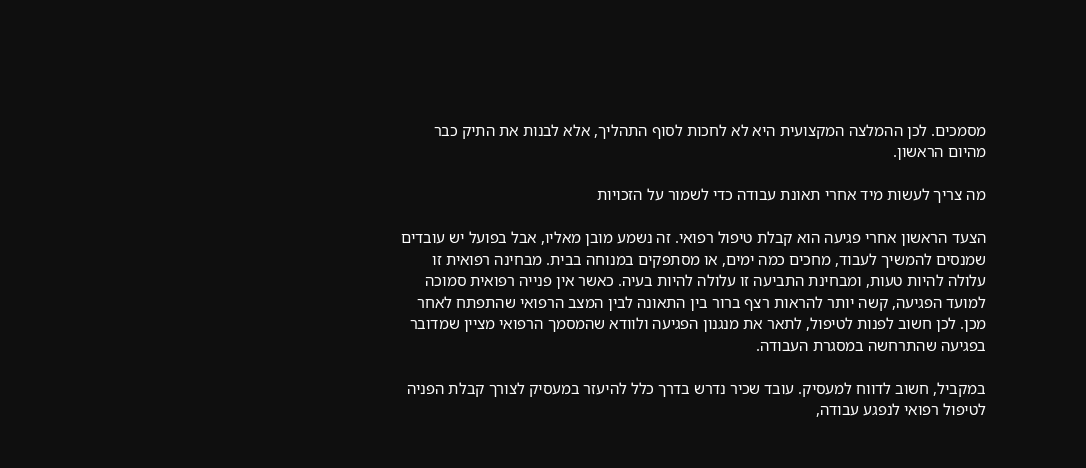מסמכים. לכן ההמלצה המקצועית היא לא לחכות לסוף התהליך, אלא לבנות את התיק כבר מהיום הראשון.

מה צריך לעשות מיד אחרי תאונת עבודה כדי לשמור על הזכויות

הצעד הראשון אחרי פגיעה הוא קבלת טיפול רפואי. זה נשמע מובן מאליו, אבל בפועל יש עובדים שמנסים להמשיך לעבוד, מחכים כמה ימים, או מסתפקים במנוחה בבית. מבחינה רפואית זו עלולה להיות טעות, ומבחינת התביעה זו עלולה להיות בעיה. כאשר אין פנייה רפואית סמוכה למועד הפגיעה, קשה יותר להראות רצף ברור בין התאונה לבין המצב הרפואי שהתפתח לאחר מכן. לכן חשוב לפנות לטיפול, לתאר את מנגנון הפגיעה ולוודא שהמסמך הרפואי מציין שמדובר בפגיעה שהתרחשה במסגרת העבודה.

במקביל, חשוב לדווח למעסיק. עובד שכיר נדרש בדרך כלל להיעזר במעסיק לצורך קבלת הפניה לטיפול רפואי לנפגע עבודה,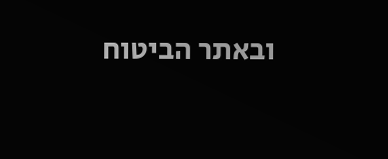ובאתר הביטוח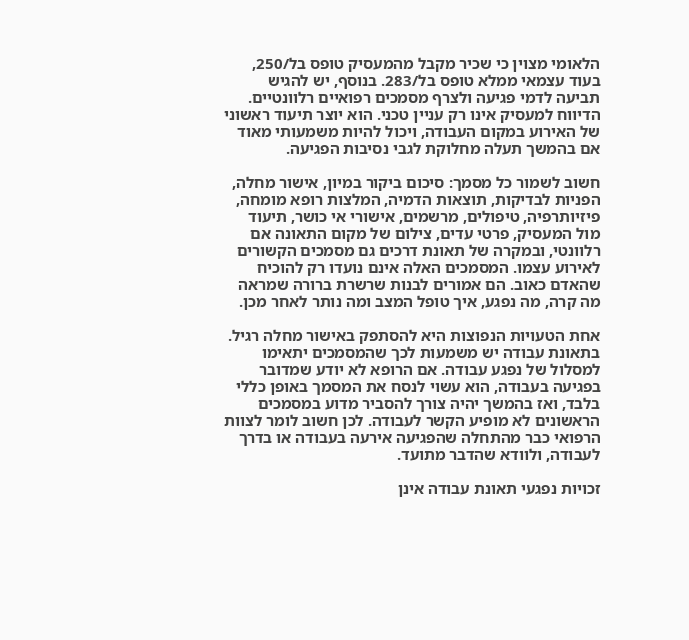הלאומי מצוין כי שכיר מקבל מהמעסיק טופס בל/250, בעוד עצמאי ממלא טופס בל/283. בנוסף, יש להגיש תביעה לדמי פגיעה ולצרף מסמכים רפואיים רלוונטיים. הדיווח למעסיק אינו רק עניין טכני. הוא יוצר תיעוד ראשוני של האירוע במקום העבודה, ויכול להיות משמעותי מאוד אם בהמשך תעלה מחלוקת לגבי נסיבות הפגיעה.

חשוב לשמור כל מסמך: סיכום ביקור במיון, אישור מחלה, הפניות לבדיקות, תוצאות הדמיה, המלצות רופא מומחה, פיזיותרפיה, טיפולים, מרשמים, אישורי אי כושר, תיעוד מול המעסיק, פרטי עדים, צילום של מקום התאונה אם רלוונטי, ובמקרה של תאונת דרכים גם מסמכים הקשורים לאירוע עצמו. המסמכים האלה אינם נועדו רק להוכיח שהאדם כאוב. הם אמורים לבנות שרשרת ברורה שמראה מה קרה, מה נפגע, איך טופל המצב ומה נותר לאחר מכן.

אחת הטעויות הנפוצות היא להסתפק באישור מחלה רגיל. בתאונת עבודה יש משמעות לכך שהמסמכים יתאימו למסלול של נפגע עבודה. אם הרופא לא יודע שמדובר בפגיעה בעבודה, הוא עשוי לנסח את המסמך באופן כללי בלבד, ואז בהמשך יהיה צורך להסביר מדוע במסמכים הראשונים לא מופיע הקשר לעבודה. לכן חשוב לומר לצוות הרפואי כבר מהתחלה שהפגיעה אירעה בעבודה או בדרך לעבודה, ולוודא שהדבר מתועד.

זכויות נפגעי תאונת עבודה אינן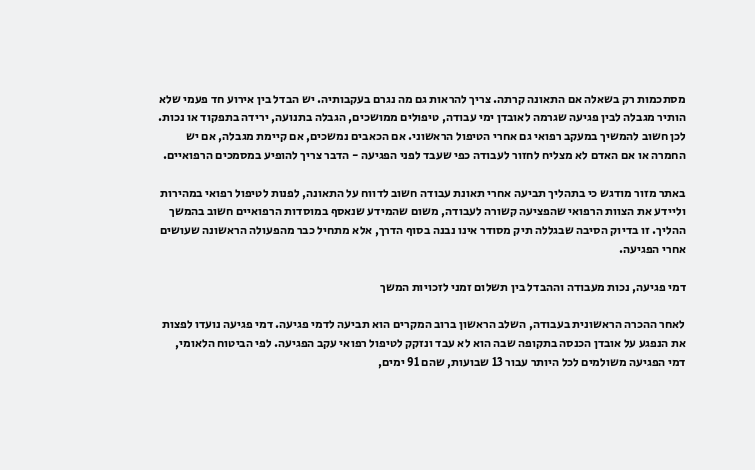מסתכמות רק בשאלה אם התאונה קרתה. צריך להראות גם מה נגרם בעקבותיה. יש הבדל בין אירוע חד פעמי שלא הותיר מגבלה לבין פגיעה שגרמה לאובדן ימי עבודה, טיפולים ממושכים, הגבלה בתנועה, ירידה בתפקוד או נכות. לכן חשוב להמשיך במעקב רפואי גם אחרי הטיפול הראשוני. אם הכאבים נמשכים, אם קיימת מגבלה, אם יש החמרה או אם האדם לא מצליח לחזור לעבודה כפי שעבד לפני הפגיעה - הדבר צריך להופיע במסמכים הרפואיים.

באתר מזור מודגש כי בתהליך תביעה אחרי תאונת עבודה חשוב לדווח על התאונה, לפנות לטיפול רפואי במהירות וליידע את הצוות הרפואי שהפציעה קשורה לעבודה, משום שהמידע שנאסף במוסדות הרפואיים חשוב בהמשך ההליך. זו בדיוק הסיבה שבגללה תיק מסודר אינו נבנה בסוף הדרך, אלא מתחיל כבר מהפעולה הראשונה שעושים אחרי הפגיעה.

דמי פגיעה, נכות מעבודה וההבדל בין תשלום זמני לזכויות המשך

לאחר ההכרה הראשונית בעבודה, השלב הראשון ברוב המקרים הוא תביעה לדמי פגיעה. דמי פגיעה נועדו לפצות את הנפגע על אובדן הכנסה בתקופה שבה הוא לא עבד ונזקק לטיפול רפואי עקב הפגיעה. לפי הביטוח הלאומי, דמי הפגיעה משולמים לכל היותר עבור 13 שבועות, שהם 91 ימים,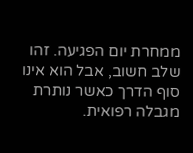ממחרת יום הפגיעה. זהו שלב חשוב, אבל הוא אינו סוף הדרך כאשר נותרת מגבלה רפואית.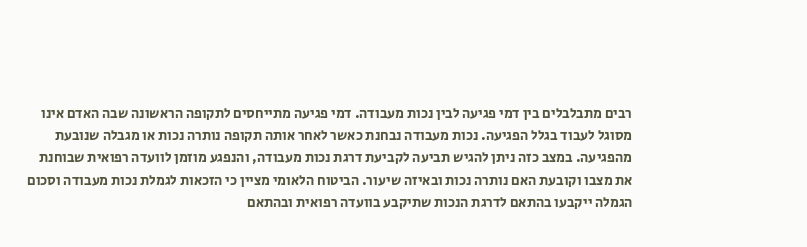רבים מתבלבלים בין דמי פגיעה לבין נכות מעבודה. דמי פגיעה מתייחסים לתקופה הראשונה שבה האדם אינו מסוגל לעבוד בגלל הפגיעה. נכות מעבודה נבחנת כאשר לאחר אותה תקופה נותרה נכות או מגבלה שנובעת מהפגיעה. במצב כזה ניתן להגיש תביעה לקביעת דרגת נכות מעבודה, והנפגע מוזמן לוועדה רפואית שבוחנת את מצבו וקובעת האם נותרה נכות ובאיזה שיעור. הביטוח הלאומי מציין כי הזכאות לגמלת נכות מעבודה וסכום הגמלה ייקבעו בהתאם לדרגת הנכות שתיקבע בוועדה רפואית ובהתאם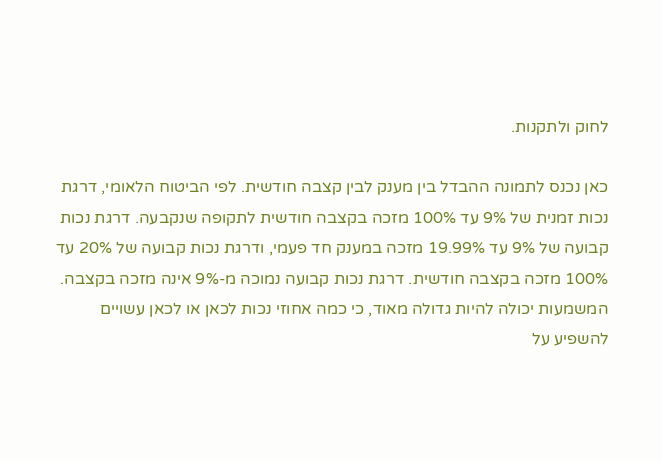לחוק ולתקנות.

כאן נכנס לתמונה ההבדל בין מענק לבין קצבה חודשית. לפי הביטוח הלאומי, דרגת נכות זמנית של 9% עד 100% מזכה בקצבה חודשית לתקופה שנקבעה. דרגת נכות קבועה של 9% עד 19.99% מזכה במענק חד פעמי, ודרגת נכות קבועה של 20% עד 100% מזכה בקצבה חודשית. דרגת נכות קבועה נמוכה מ-9% אינה מזכה בקצבה. המשמעות יכולה להיות גדולה מאוד, כי כמה אחוזי נכות לכאן או לכאן עשויים להשפיע על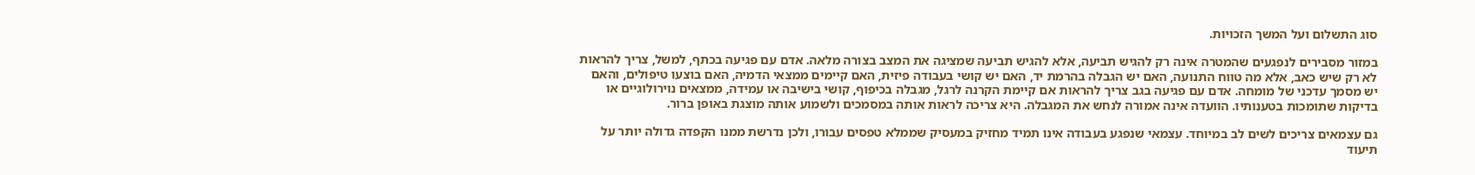סוג התשלום ועל המשך הזכויות.

במזור מסבירים לנפגעים שהמטרה אינה רק להגיש תביעה, אלא להגיש תביעה שמציגה את המצב בצורה מלאה. אדם עם פגיעה בכתף, למשל, צריך להראות לא רק שיש כאב, אלא מה טווח התנועה, האם יש הגבלה בהרמת יד, האם יש קושי בעבודה פיזית, האם קיימים ממצאי הדמיה, האם בוצעו טיפולים, והאם יש מסמך עדכני של מומחה. אדם עם פגיעה בגב צריך להראות אם קיימת הקרנה לרגל, מגבלה בכיפוף, קושי בישיבה או עמידה, ממצאים נוירולוגיים או בדיקות שתומכות בטענותיו. הוועדה אינה אמורה לנחש את המגבלה. היא צריכה לראות אותה במסמכים ולשמוע אותה מוצגת באופן ברור.

גם עצמאים צריכים לשים לב במיוחד. עצמאי שנפגע בעבודה אינו תמיד מחזיק במעסיק שממלא טפסים עבורו, ולכן נדרשת ממנו הקפדה גדולה יותר על תיעוד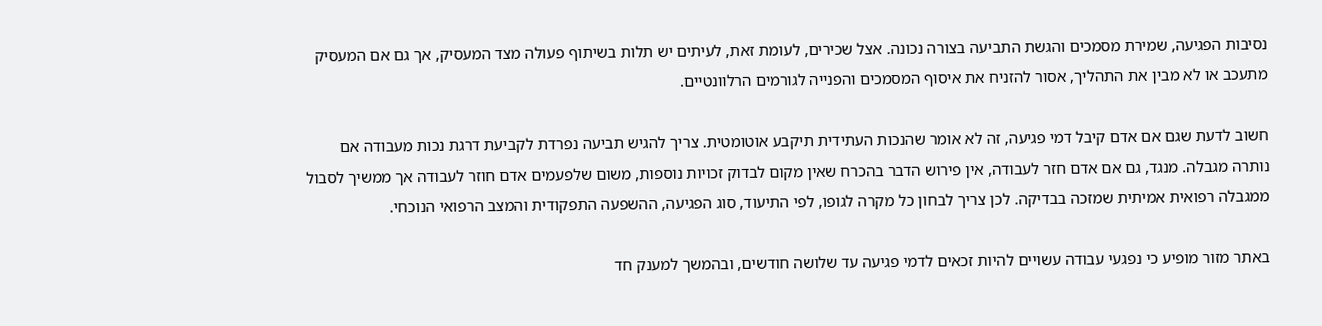נסיבות הפגיעה, שמירת מסמכים והגשת התביעה בצורה נכונה. אצל שכירים, לעומת זאת, לעיתים יש תלות בשיתוף פעולה מצד המעסיק, אך גם אם המעסיק מתעכב או לא מבין את התהליך, אסור להזניח את איסוף המסמכים והפנייה לגורמים הרלוונטיים.

חשוב לדעת שגם אם אדם קיבל דמי פגיעה, זה לא אומר שהנכות העתידית תיקבע אוטומטית. צריך להגיש תביעה נפרדת לקביעת דרגת נכות מעבודה אם נותרה מגבלה. מנגד, גם אם אדם חזר לעבודה, אין פירוש הדבר בהכרח שאין מקום לבדוק זכויות נוספות, משום שלפעמים אדם חוזר לעבודה אך ממשיך לסבול ממגבלה רפואית אמיתית שמזכה בבדיקה. לכן צריך לבחון כל מקרה לגופו, לפי התיעוד, סוג הפגיעה, ההשפעה התפקודית והמצב הרפואי הנוכחי.

באתר מזור מופיע כי נפגעי עבודה עשויים להיות זכאים לדמי פגיעה עד שלושה חודשים, ובהמשך למענק חד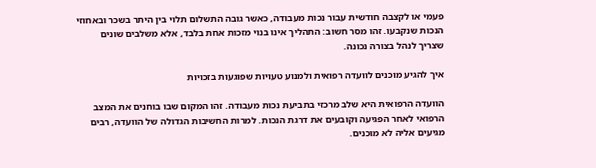פעמי או לקצבה חודשית עבור נכות מעבודה, כאשר גובה התשלום תלוי בין היתר בשכר ובאחוזי הנכות שנקבעו. זהו מסר חשוב: התהליך אינו בנוי מזכות אחת בלבד, אלא משלבים שונים שצריך לנהל בצורה נכונה.

איך להגיע מוכנים לוועדה רפואית ולמנוע טעויות שפוגעות בזכויות

הוועדה הרפואית היא שלב מרכזי בתביעת נכות מעבודה. זהו המקום שבו בוחנים את המצב הרפואי לאחר הפגיעה וקובעים את דרגת הנכות. למרות החשיבות הגדולה של הוועדה, רבים מגיעים אליה לא מוכנים.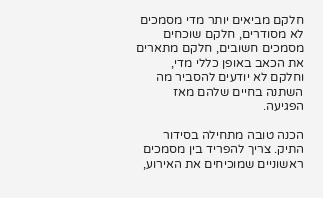חלקם מביאים יותר מדי מסמכים לא מסודרים, חלקם שוכחים מסמכים חשובים, חלקם מתארים את הכאב באופן כללי מדי, וחלקם לא יודעים להסביר מה השתנה בחיים שלהם מאז הפגיעה.

הכנה טובה מתחילה בסידור התיק. צריך להפריד בין מסמכים ראשוניים שמוכיחים את האירוע,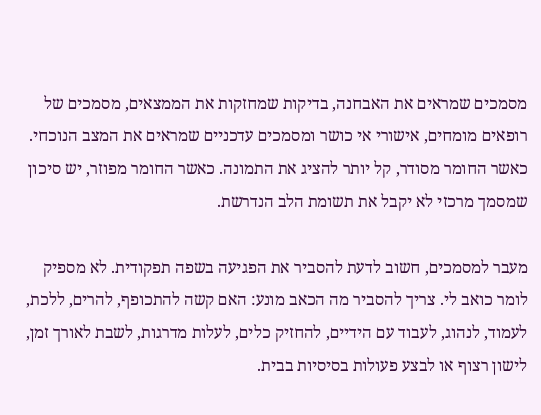מסמכים שמראים את האבחנה, בדיקות שמחזקות את הממצאים, מסמכים של רופאים מומחים, אישורי אי כושר ומסמכים עדכניים שמראים את המצב הנוכחי. כאשר החומר מסודר, קל יותר להציג את התמונה. כאשר החומר מפוזר, יש סיכון שמסמך מרכזי לא יקבל את תשומת הלב הנדרשת.

מעבר למסמכים, חשוב לדעת להסביר את הפגיעה בשפה תפקודית. לא מספיק לומר כואב לי. צריך להסביר מה הכאב מונע: האם קשה להתכופף, להרים, ללכת, לעמוד, לנהוג, לעבוד עם הידיים, להחזיק כלים, לעלות מדרגות, לשבת לאורך זמן, לישון רצוף או לבצע פעולות בסיסיות בבית.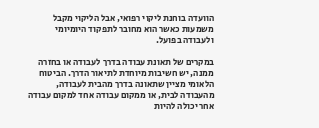הוועדה בוחנת ליקוי רפואי, אבל הליקוי מקבל משמעות כאשר הוא מחובר לתפקוד היומיומי ולעבודה בפועל.

במקרים של תאונת עבודה בדרך לעבודה או בחזרה ממנה, יש חשיבות מיוחדת לתיאור הדרך. הביטוח הלאומי מציין שתאונה בדרך מהבית לעבודה, מהעבודה לבית, או ממקום עבודה אחד למקום עבודה אחר יכולה להיות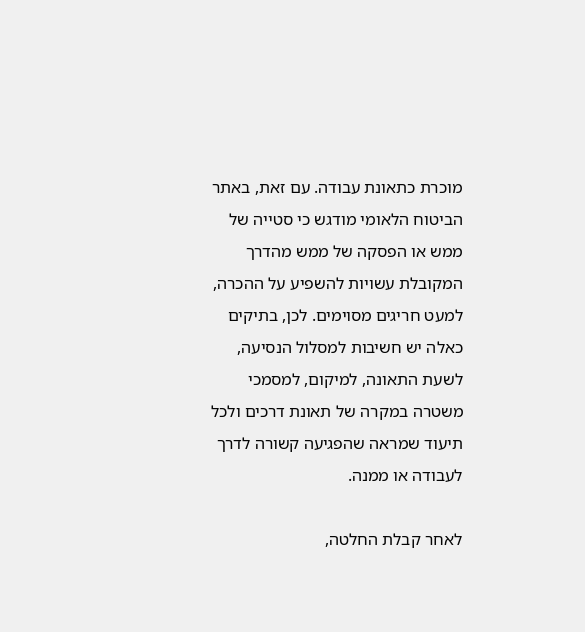מוכרת כתאונת עבודה. עם זאת, באתר הביטוח הלאומי מודגש כי סטייה של ממש או הפסקה של ממש מהדרך המקובלת עשויות להשפיע על ההכרה, למעט חריגים מסוימים. לכן, בתיקים כאלה יש חשיבות למסלול הנסיעה, לשעת התאונה, למיקום, למסמכי משטרה במקרה של תאונת דרכים ולכל תיעוד שמראה שהפגיעה קשורה לדרך לעבודה או ממנה.

לאחר קבלת החלטה,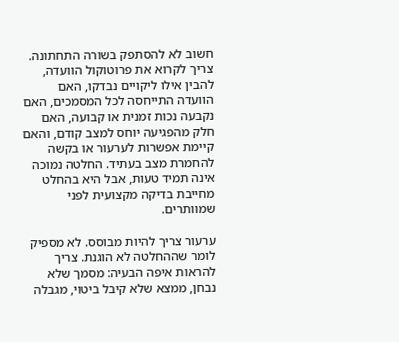חשוב לא להסתפק בשורה התחתונה. צריך לקרוא את פרוטוקול הוועדה, להבין אילו ליקויים נבדקו, האם הוועדה התייחסה לכל המסמכים, האם נקבעה נכות זמנית או קבועה, האם חלק מהפגיעה יוחס למצב קודם, והאם קיימת אפשרות לערעור או בקשה להחמרת מצב בעתיד. החלטה נמוכה אינה תמיד טעות, אבל היא בהחלט מחייבת בדיקה מקצועית לפני שמוותרים.

ערעור צריך להיות מבוסס. לא מספיק לומר שההחלטה לא הוגנת. צריך להראות איפה הבעיה: מסמך שלא נבחן, ממצא שלא קיבל ביטוי, מגבלה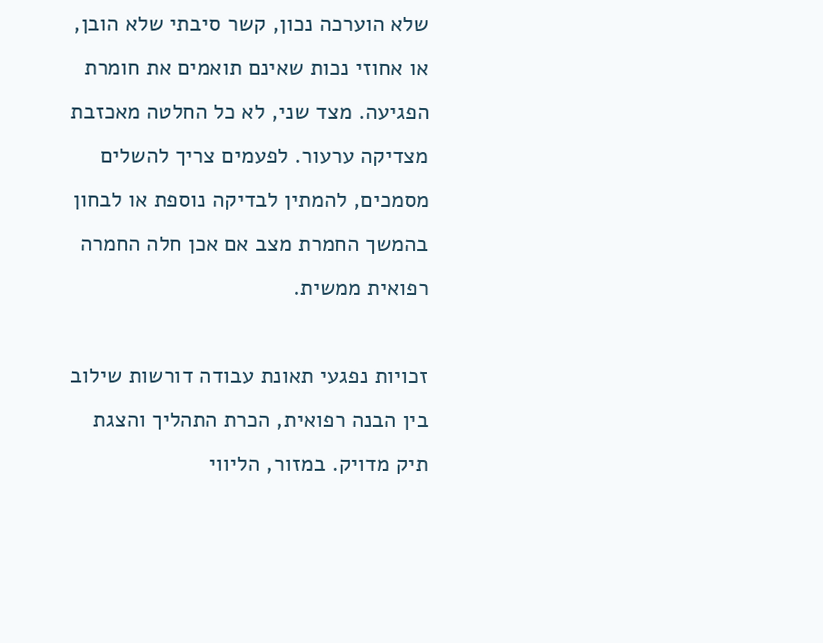שלא הוערכה נכון, קשר סיבתי שלא הובן, או אחוזי נכות שאינם תואמים את חומרת הפגיעה. מצד שני, לא כל החלטה מאכזבת מצדיקה ערעור. לפעמים צריך להשלים מסמכים, להמתין לבדיקה נוספת או לבחון בהמשך החמרת מצב אם אכן חלה החמרה רפואית ממשית.

זכויות נפגעי תאונת עבודה דורשות שילוב בין הבנה רפואית, הכרת התהליך והצגת תיק מדויק. במזור, הליווי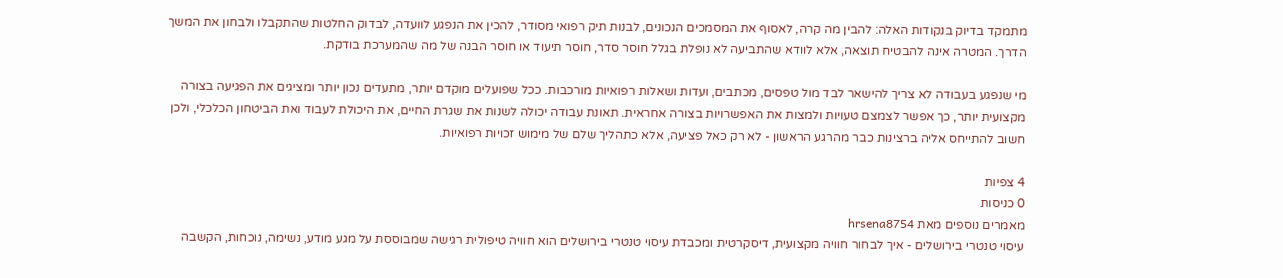מתמקד בדיוק בנקודות האלה: להבין מה קרה, לאסוף את המסמכים הנכונים, לבנות תיק רפואי מסודר, להכין את הנפגע לוועדה, לבדוק החלטות שהתקבלו ולבחון את המשך הדרך. המטרה אינה להבטיח תוצאה, אלא לוודא שהתביעה לא נופלת בגלל חוסר סדר, חוסר תיעוד או חוסר הבנה של מה שהמערכת בודקת.

מי שנפגע בעבודה לא צריך להישאר לבד מול טפסים, מכתבים, ועדות ושאלות רפואיות מורכבות. ככל שפועלים מוקדם יותר, מתעדים נכון יותר ומציגים את הפגיעה בצורה מקצועית יותר, כך אפשר לצמצם טעויות ולמצות את האפשרויות בצורה אחראית. תאונת עבודה יכולה לשנות את שגרת החיים, את היכולת לעבוד ואת הביטחון הכלכלי, ולכן חשוב להתייחס אליה ברצינות כבר מהרגע הראשון - לא רק כאל פציעה, אלא כתהליך שלם של מימוש זכויות רפואיות.

4 צפיות
0 כניסות
מאמרים נוספים מאת hrsena8754
עיסוי טנטרי בירושלים - איך לבחור חוויה מקצועית, דיסקרטית ומכבדת עיסוי טנטרי בירושלים הוא חוויה טיפולית רגישה שמבוססת על מגע מודע, נשימה, נוכחות, הקשבה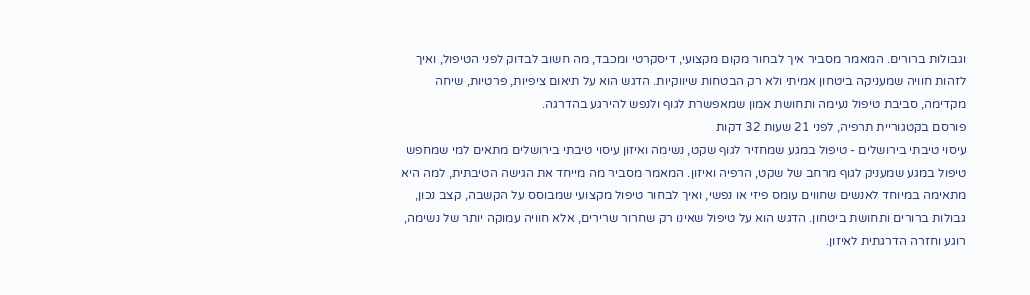וגבולות ברורים. המאמר מסביר איך לבחור מקום מקצועי, דיסקרטי ומכבד, מה חשוב לבדוק לפני הטיפול, ואיך לזהות חוויה שמעניקה ביטחון אמיתי ולא רק הבטחות שיווקיות. הדגש הוא על תיאום ציפיות, פרטיות, שיחה מקדימה, סביבת טיפול נעימה ותחושת אמון שמאפשרת לגוף ולנפש להירגע בהדרגה.
פורסם בקטגוריית תרפיה, לפני 21 שעות 32 דקות
עיסוי טיבתי בירושלים - טיפול במגע שמחזיר לגוף שקט, נשימה ואיזון עיסוי טיבתי בירושלים מתאים למי שמחפש טיפול במגע שמעניק לגוף מרחב של שקט, הרפיה ואיזון. המאמר מסביר מה מייחד את הגישה הטיבתית, למה היא מתאימה במיוחד לאנשים שחווים עומס פיזי או נפשי, ואיך לבחור טיפול מקצועי שמבוסס על הקשבה, קצב נכון, גבולות ברורים ותחושת ביטחון. הדגש הוא על טיפול שאינו רק שחרור שרירים, אלא חוויה עמוקה יותר של נשימה, רוגע וחזרה הדרגתית לאיזון.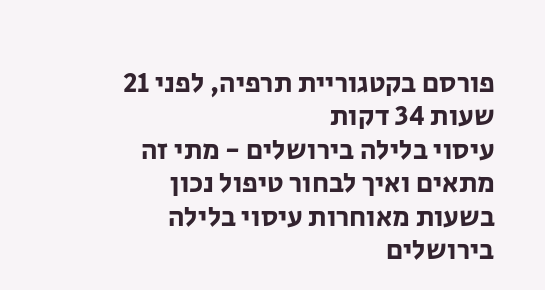פורסם בקטגוריית תרפיה, לפני 21 שעות 34 דקות
עיסוי בלילה בירושלים - מתי זה מתאים ואיך לבחור טיפול נכון בשעות מאוחרות עיסוי בלילה בירושלים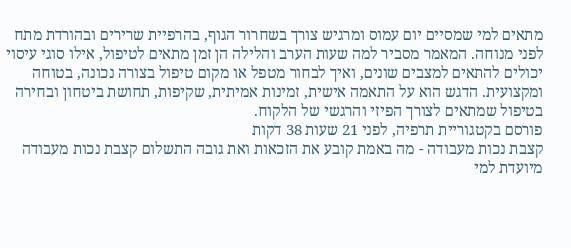מתאים למי שמסיים יום עמוס ומרגיש צורך בשחרור הגוף, בהרפיית שרירים ובהורדת מתח לפני מנוחה. המאמר מסביר למה שעות הערב והלילה הן זמן מתאים לטיפול, אילו סוגי עיסוי יכולים להתאים למצבים שונים, ואיך לבחור מטפל או מקום טיפול בצורה נכונה, בטוחה ומקצועית. הדגש הוא על התאמה אישית, זמינות אמיתית, שקיפות, תחושת ביטחון ובחירה בטיפול שמתאים לצורך הפיזי והרגשי של הלקוח.
פורסם בקטגוריית תרפיה, לפני 21 שעות 38 דקות
קצבת נכות מעבודה - מה באמת קובע את הזכאות ואת גובה התשלום קצבת נכות מעבודה מיועדת למי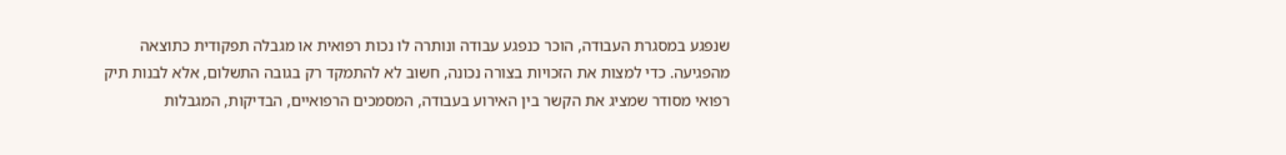שנפגע במסגרת העבודה, הוכר כנפגע עבודה ונותרה לו נכות רפואית או מגבלה תפקודית כתוצאה מהפגיעה. כדי למצות את הזכויות בצורה נכונה, חשוב לא להתמקד רק בגובה התשלום, אלא לבנות תיק רפואי מסודר שמציג את הקשר בין האירוע בעבודה, המסמכים הרפואיים, הבדיקות, המגבלות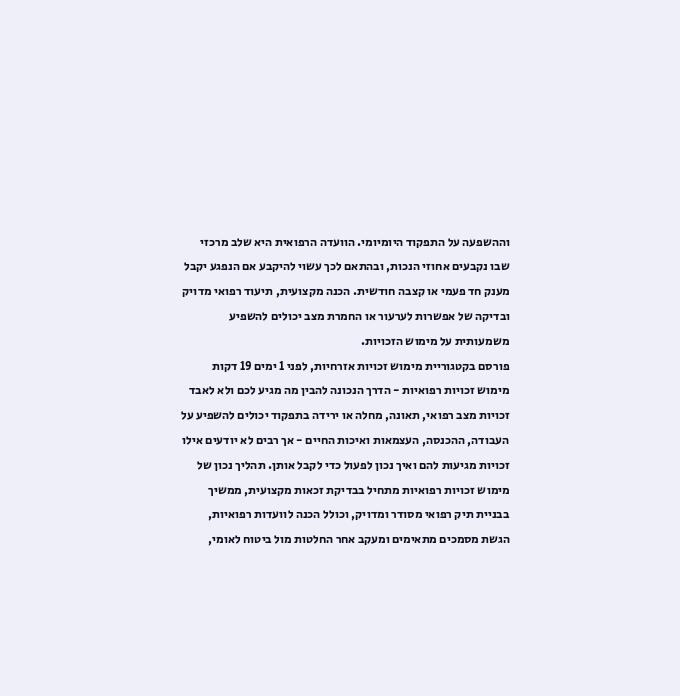וההשפעה על התפקוד היומיומי. הוועדה הרפואית היא שלב מרכזי שבו נקבעים אחוזי הנכות, ובהתאם לכך עשוי להיקבע אם הנפגע יקבל מענק חד פעמי או קצבה חודשית. הכנה מקצועית, תיעוד רפואי מדויק ובדיקה של אפשרות לערעור או החמרת מצב יכולים להשפיע משמעותית על מימוש הזכויות.
פורסם בקטגוריית מימוש זכויות אזרחיות, לפני 1 ימים 19 דקות
מימוש זכויות רפואיות - הדרך הנכונה להבין מה מגיע לכם ולא לאבד זכויות מצב רפואי, תאונה, מחלה או ירידה בתפקוד יכולים להשפיע על העבודה, ההכנסה, העצמאות ואיכות החיים - אך רבים לא יודעים אילו זכויות מגיעות להם ואיך נכון לפעול כדי לקבל אותן. תהליך נכון של מימוש זכויות רפואיות מתחיל בבדיקת זכאות מקצועית, ממשיך בבניית תיק רפואי מסודר ומדויק, וכולל הכנה לוועדות רפואיות, הגשת מסמכים מתאימים ומעקב אחר החלטות מול ביטוח לאומי,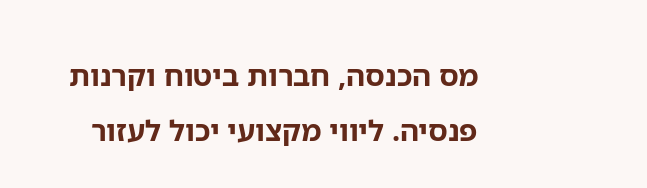מס הכנסה, חברות ביטוח וקרנות פנסיה. ליווי מקצועי יכול לעזור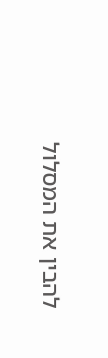להבין את המסלול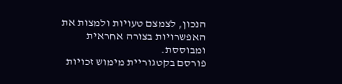הנכון, לצמצם טעויות ולמצות את האפשרויות בצורה אחראית ומבוססת.
פורסם בקטגוריית מימוש זכויות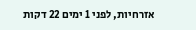אזרחיות, לפני 1 ימים 22 דקות